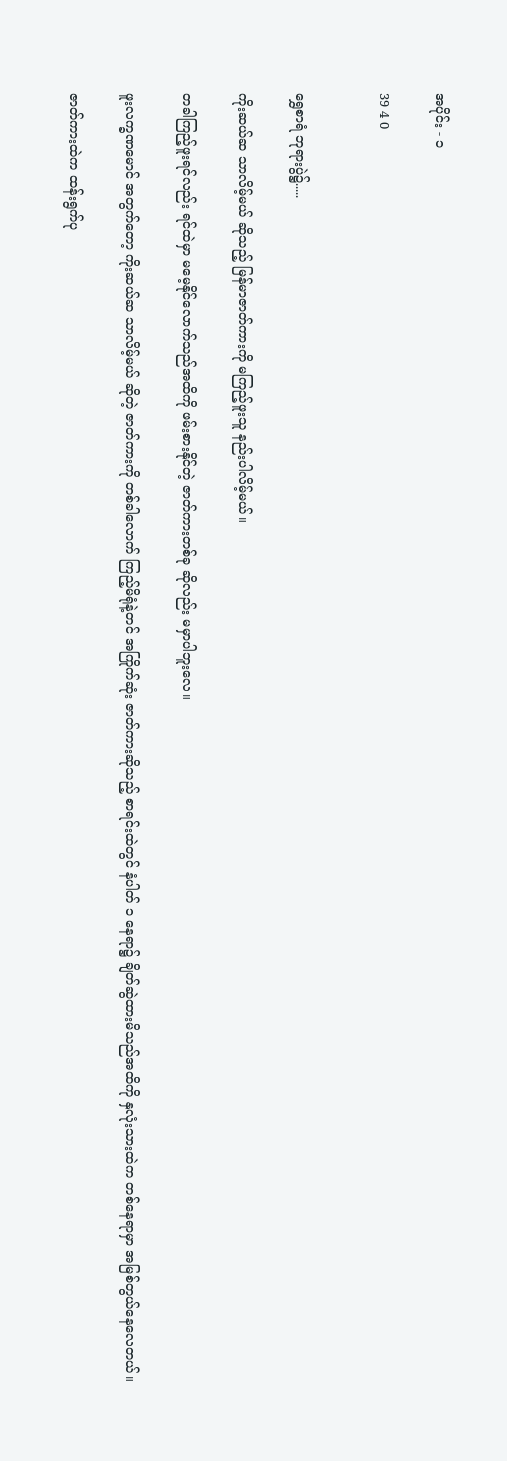အပိုင်း - ၁

39 4 0


ရွှေစာရံ ဘုရားပွဲ၌.....

ကိုးဆယ်ဆ သာလိမ့်မယ် ဆိုသည့် မြန်မာဇာတ်ကားကို မကြည့်ဖူးသူ နည်းပါလိမ့်မယ်။

တခါကြည့်ဖူးရင်လည်း ရင်ထဲမှာ မမေ့နိုင်လောက်သည်အထိကို ဖမ်းစားနိုင်တဲ့ ဇာတ်ကားတစ်ခု ဆိုလည်း မမှာပါဘူးလေ။

ဖူးလက္ခဏမောင် အတွက်တော့ ကိုးဆယ်ဆ သာလိမ့်မယ် ဆိုတဲ့ ဇာတ်ကားကို တစ်ခါလောက် ကြည့်မိရုံနဲ့တင် အကြိုက်ဆုံး ဇာတ်ကားဆိုသည့် စာရင်းထဲတွင် နံပါတ် ၁ နေရာ၌ ချိတ်ဆွဲထားမိသည်အထိကို နှလုံးသားထဲက တစ်နေရာမှာ အမြစ်တွယ်နေလေတယ်။

ဇာတ်ကားထဲက ထန်းရွက်ပု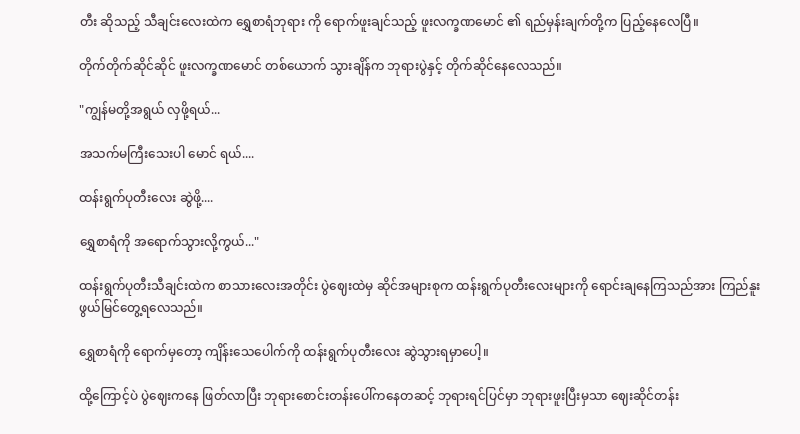တီး ဆိုသည့် သီချင်းလေးထဲက ရွှေစာရံဘုရား ကို ရောက်ဖူးချင်သည့် ဖူးလက္ခဏမောင် ၏ ရည်မှန်းချက်တို့က ပြည့်နေလေပြီ။

တိုက်တိုက်ဆိုင်ဆိုင် ဖူးလက္ခဏမောင် တစ်ယောက် သွားချိန်က ဘုရားပွဲနှင့် တိုက်ဆိုင်နေလေသည်။

"ကျွန်မတို့အရွယ် လှဖို့ရယ်...

အသက်မကြီးသေးပါ မောင် ရယ်....

ထန်းရွက်ပုတီးလေး ဆွဲဖို့....

ရွှေစာရံကို အရောက်သွားလို့ကွယ်..."

ထန်းရွက်ပုတီးသီချင်းထဲက စာသားလေးအတိုင်း ပွဲဈေးထဲမှ ဆိုင်အများစုက ထန်းရွက်ပုတီးလေးများကို ရောင်းချနေကြသည်အား ကြည်နူးဖွယ်မြင်တွေ့ရလေသည်။

ရွှေစာရံကို ရောက်မှတော့ ကျိန်းသေပေါက်ကို ထန်းရွက်ပုတီးလေး ဆွဲသွားရမှာပေါ့။

ထို့ကြောင့်ပဲ ပွဲဈေးကနေ ဖြတ်လာပြီး ဘုရားစောင်းတန်းပေါ်ကနေတဆင့် ဘုရားရင်ပြင်မှာ ဘုရားဖူးပြီးမှသာ ဈေးဆိုင်တန်း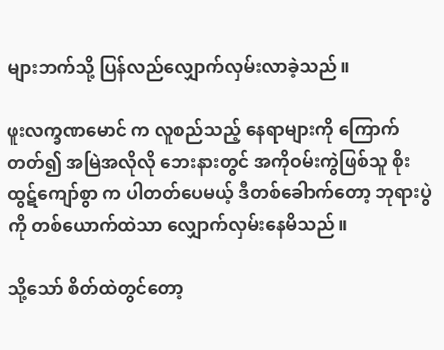များဘက်သို့ ပြန်လည်လျှောက်လှမ်းလာခဲ့သည်။

ဖူးလက္ခဏမောင် က လူစည်သည့် နေရာများကို ကြောက်တတ်၍ အမြဲအလိုလို ဘေးနားတွင် အကိုဝမ်းကွဲဖြစ်သူ စိုးထွဋ်ကျော်စွာ က ပါတတ်ပေမယ့် ဒီတစ်ခေါာက်တော့ ဘုရားပွဲကို တစ်ယောက်ထဲသာ လျှောက်လှမ်းနေမိသည်။

သို့သော် စိတ်ထဲတွင်တော့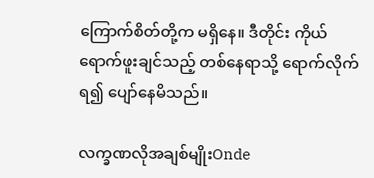ကြောက်စိတ်တို့က မရှိနေ။ ဒီတိုင်း ကိုယ်ရောက်ဖူးချင်သည့် တစ်နေရာသို့ ရောက်လိုက်ရ၍ ပျော်နေမိသည်။

လက္ခဏလိုအချစ်မျိုးOnde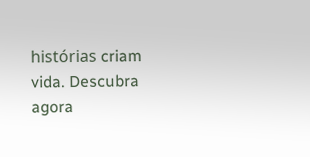histórias criam vida. Descubra agora